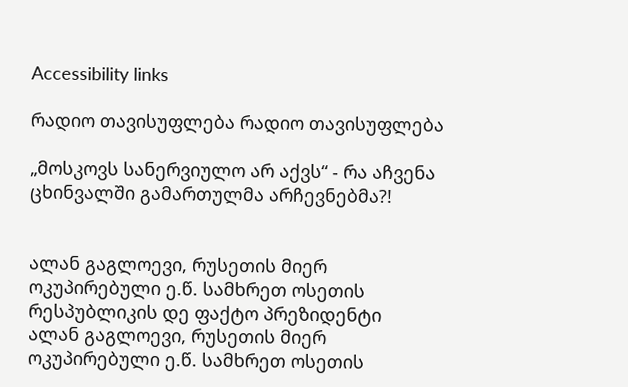Accessibility links

რადიო თავისუფლება რადიო თავისუფლება

„მოსკოვს სანერვიულო არ აქვს“ - რა აჩვენა ცხინვალში გამართულმა არჩევნებმა?!


ალან გაგლოევი, რუსეთის მიერ ოკუპირებული ე.წ. სამხრეთ ოსეთის რესპუბლიკის დე ფაქტო პრეზიდენტი
ალან გაგლოევი, რუსეთის მიერ ოკუპირებული ე.წ. სამხრეთ ოსეთის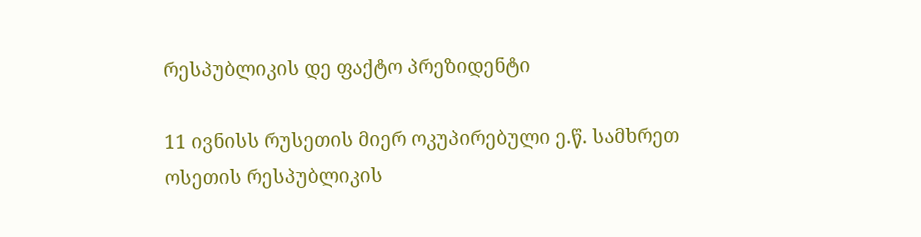რესპუბლიკის დე ფაქტო პრეზიდენტი

11 ივნისს რუსეთის მიერ ოკუპირებული ე.წ. სამხრეთ ოსეთის რესპუბლიკის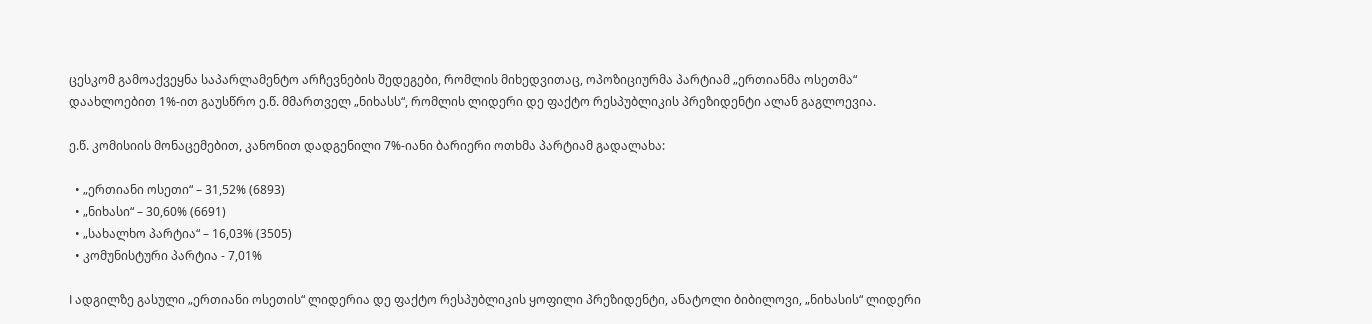ცესკომ გამოაქვეყნა საპარლამენტო არჩევნების შედეგები, რომლის მიხედვითაც, ოპოზიციურმა პარტიამ „ერთიანმა ოსეთმა“ დაახლოებით 1%-ით გაუსწრო ე.წ. მმართველ „ნიხასს“, რომლის ლიდერი დე ფაქტო რესპუბლიკის პრეზიდენტი ალან გაგლოევია.

ე.წ. კომისიის მონაცემებით, კანონით დადგენილი 7%-იანი ბარიერი ოთხმა პარტიამ გადალახა:

  • „ერთიანი ოსეთი“ – 31,52% (6893)
  • „ნიხასი“ – 30,60% (6691)
  • „სახალხო პარტია“ – 16,03% (3505)
  • კომუნისტური პარტია - 7,01%

I ადგილზე გასული „ერთიანი ოსეთის“ ლიდერია დე ფაქტო რესპუბლიკის ყოფილი პრეზიდენტი, ანატოლი ბიბილოვი, „ნიხასის“ ლიდერი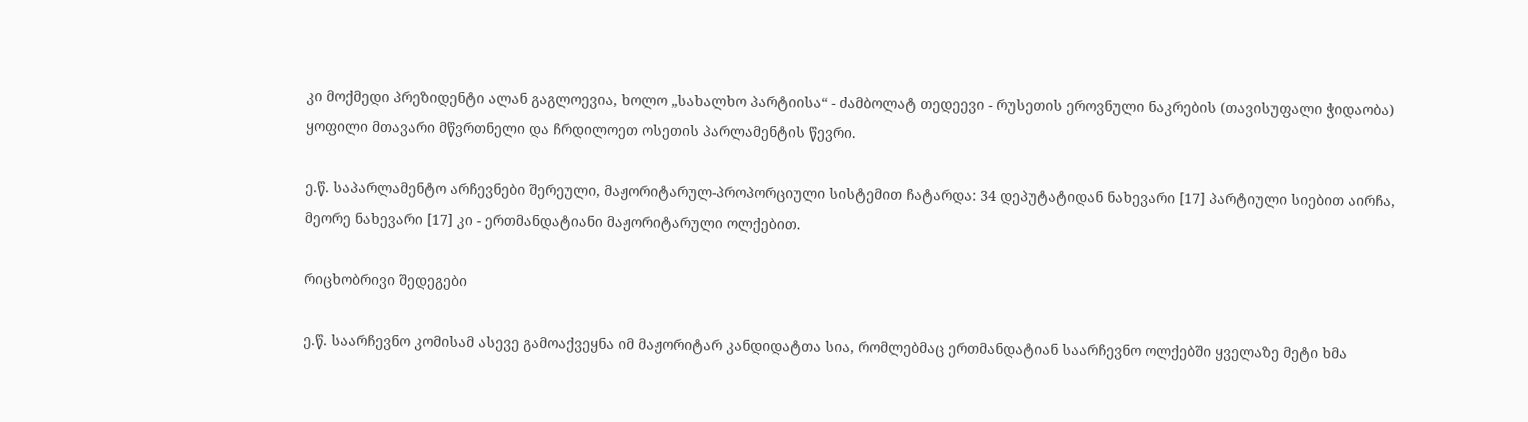კი მოქმედი პრეზიდენტი ალან გაგლოევია, ხოლო „სახალხო პარტიისა“ - ძამბოლატ თედეევი - რუსეთის ეროვნული ნაკრების (თავისუფალი ჭიდაობა) ყოფილი მთავარი მწვრთნელი და ჩრდილოეთ ოსეთის პარლამენტის წევრი.

ე.წ. საპარლამენტო არჩევნები შერეული, მაჟორიტარულ-პროპორციული სისტემით ჩატარდა: 34 დეპუტატიდან ნახევარი [17] პარტიული სიებით აირჩა, მეორე ნახევარი [17] კი - ერთმანდატიანი მაჟორიტარული ოლქებით.

რიცხობრივი შედეგები

ე.წ. საარჩევნო კომისამ ასევე გამოაქვეყნა იმ მაჟორიტარ კანდიდატთა სია, რომლებმაც ერთმანდატიან საარჩევნო ოლქებში ყველაზე მეტი ხმა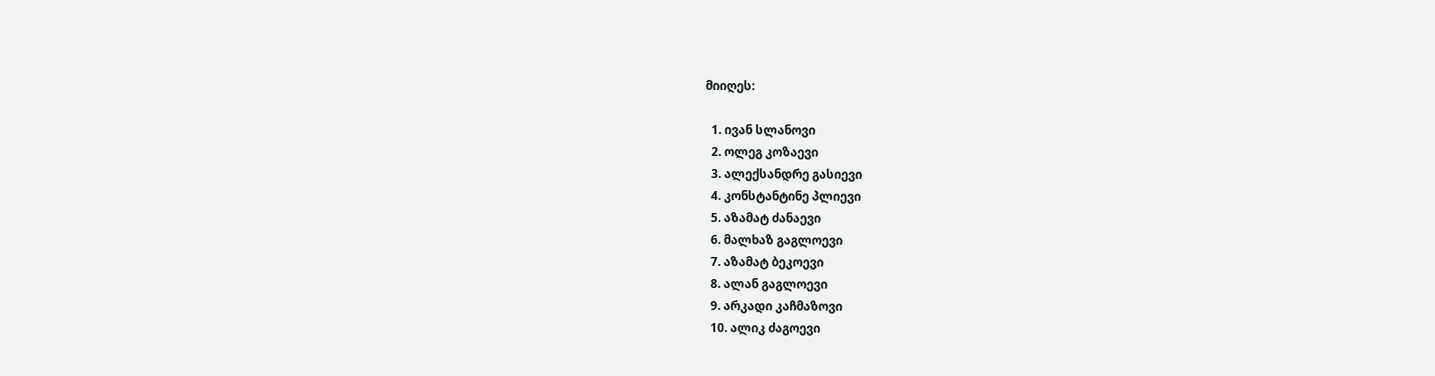მიიღეს:

  1. ივან სლანოვი
  2. ოლეგ კოზაევი
  3. ალექსანდრე გასიევი
  4. კონსტანტინე პლიევი
  5. აზამატ ძანაევი
  6. მალხაზ გაგლოევი
  7. აზამატ ბეკოევი
  8. ალან გაგლოევი
  9. არკადი კაჩმაზოვი
  10. ალიკ ძაგოევი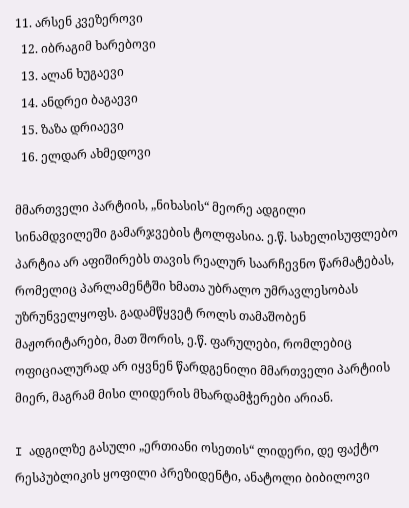11. არსენ კვეზეროვი
  12. იბრაგიმ ხარებოვი
  13. ალან ხუგაევი
  14. ანდრეი ბაგაევი
  15. ზაზა დრიაევი
  16. ელდარ ახმედოვი

მმართველი პარტიის, „ნიხასის“ მეორე ადგილი სინამდვილეში გამარჯვების ტოლფასია. ე.წ. სახელისუფლებო პარტია არ აფიშირებს თავის რეალურ საარჩევნო წარმატებას, რომელიც პარლამენტში ხმათა უბრალო უმრავლესობას უზრუნველყოფს. გადამწყვეტ როლს თამაშობენ მაჟორიტარები, მათ შორის, ე.წ. ფარულები, რომლებიც ოფიციალურად არ იყვნენ წარდგენილი მმართველი პარტიის მიერ, მაგრამ მისი ლიდერის მხარდამჭერები არიან.

I ადგილზე გასული „ერთიანი ოსეთის“ ლიდერი, დე ფაქტო რესპუბლიკის ყოფილი პრეზიდენტი, ანატოლი ბიბილოვი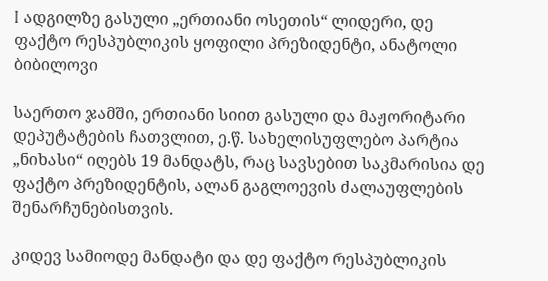I ადგილზე გასული „ერთიანი ოსეთის“ ლიდერი, დე ფაქტო რესპუბლიკის ყოფილი პრეზიდენტი, ანატოლი ბიბილოვი

საერთო ჯამში, ერთიანი სიით გასული და მაჟორიტარი დეპუტატების ჩათვლით, ე.წ. სახელისუფლებო პარტია „ნიხასი“ იღებს 19 მანდატს, რაც სავსებით საკმარისია დე ფაქტო პრეზიდენტის, ალან გაგლოევის ძალაუფლების შენარჩუნებისთვის.

კიდევ სამიოდე მანდატი და დე ფაქტო რესპუბლიკის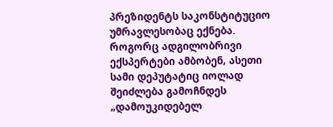პრეზიდენტს საკონსტიტუციო უმრავლესობაც ექნება. როგორც ადგილობრივი ექსპერტები ამბობენ, ასეთი სამი დეპუტატიც იოლად შეიძლება გამოჩნდეს „დამოუკიდებელ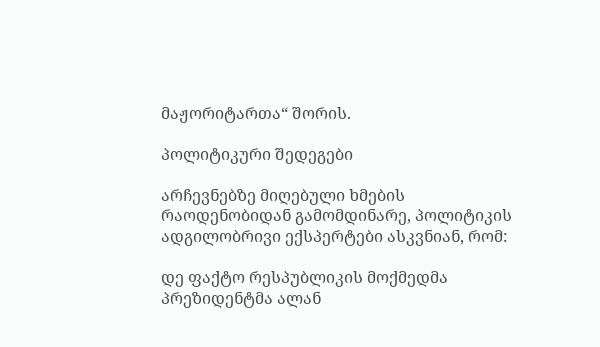მაჟორიტართა“ შორის.

პოლიტიკური შედეგები

არჩევნებზე მიღებული ხმების რაოდენობიდან გამომდინარე, პოლიტიკის ადგილობრივი ექსპერტები ასკვნიან, რომ:

დე ფაქტო რესპუბლიკის მოქმედმა პრეზიდენტმა ალან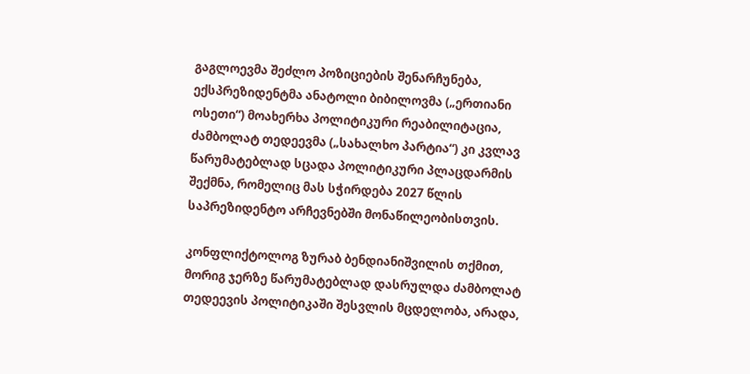გაგლოევმა შეძლო პოზიციების შენარჩუნება, ექსპრეზიდენტმა ანატოლი ბიბილოვმა („ერთიანი ოსეთი“) მოახერხა პოლიტიკური რეაბილიტაცია, ძამბოლატ თედეევმა („სახალხო პარტია“) კი კვლავ წარუმატებლად სცადა პოლიტიკური პლაცდარმის შექმნა, რომელიც მას სჭირდება 2027 წლის საპრეზიდენტო არჩევნებში მონაწილეობისთვის.

კონფლიქტოლოგ ზურაბ ბენდიანიშვილის თქმით, მორიგ ჯერზე წარუმატებლად დასრულდა ძამბოლატ თედეევის პოლიტიკაში შესვლის მცდელობა, არადა,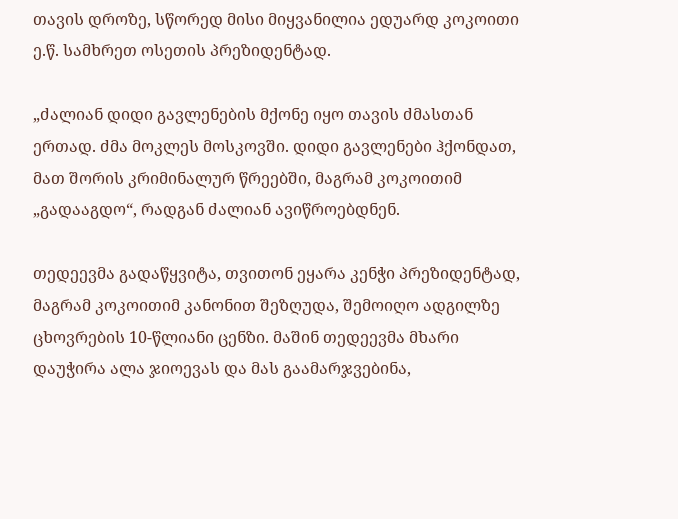თავის დროზე, სწორედ მისი მიყვანილია ედუარდ კოკოითი ე.წ. სამხრეთ ოსეთის პრეზიდენტად.

„ძალიან დიდი გავლენების მქონე იყო თავის ძმასთან ერთად. ძმა მოკლეს მოსკოვში. დიდი გავლენები ჰქონდათ, მათ შორის კრიმინალურ წრეებში, მაგრამ კოკოითიმ „გადააგდო“, რადგან ძალიან ავიწროებდნენ.

თედეევმა გადაწყვიტა, თვითონ ეყარა კენჭი პრეზიდენტად, მაგრამ კოკოითიმ კანონით შეზღუდა, შემოიღო ადგილზე ცხოვრების 10-წლიანი ცენზი. მაშინ თედეევმა მხარი დაუჭირა ალა ჯიოევას და მას გაამარჯვებინა,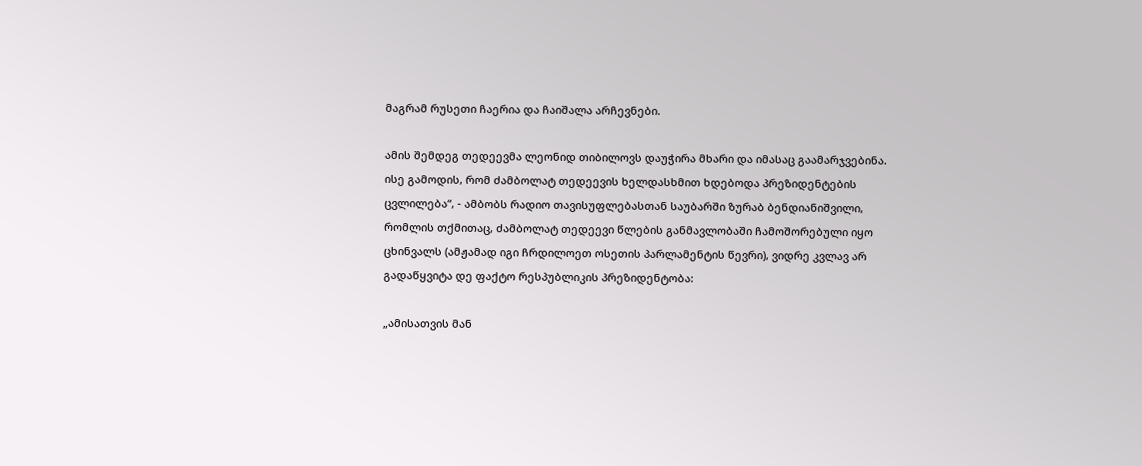მაგრამ რუსეთი ჩაერია და ჩაიშალა არჩევნები.

ამის შემდეგ თედეევმა ლეონიდ თიბილოვს დაუჭირა მხარი და იმასაც გაამარჯვებინა. ისე გამოდის, რომ ძამბოლატ თედეევის ხელდასხმით ხდებოდა პრეზიდენტების ცვლილება“, - ამბობს რადიო თავისუფლებასთან საუბარში ზურაბ ბენდიანიშვილი, რომლის თქმითაც, ძამბოლატ თედეევი წლების განმავლობაში ჩამოშორებული იყო ცხინვალს (ამჟამად იგი ჩრდილოეთ ოსეთის პარლამენტის წევრი), ვიდრე კვლავ არ გადაწყვიტა დე ფაქტო რესპუბლიკის პრეზიდენტობა:

„ამისათვის მან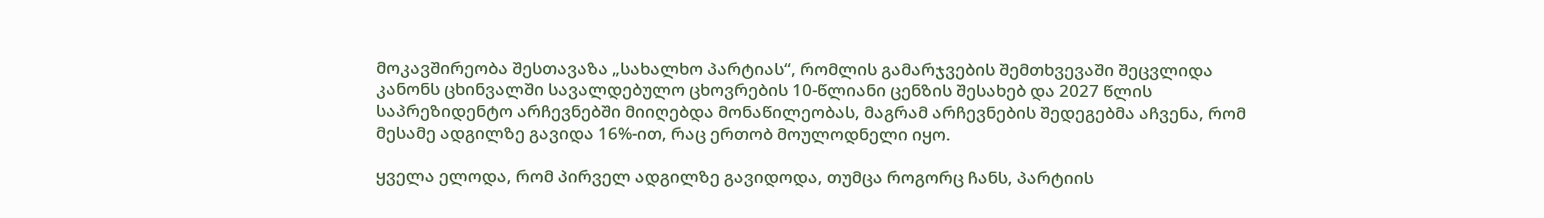მოკავშირეობა შესთავაზა „სახალხო პარტიას“, რომლის გამარჯვების შემთხვევაში შეცვლიდა კანონს ცხინვალში სავალდებულო ცხოვრების 10-წლიანი ცენზის შესახებ და 2027 წლის საპრეზიდენტო არჩევნებში მიიღებდა მონაწილეობას, მაგრამ არჩევნების შედეგებმა აჩვენა, რომ მესამე ადგილზე გავიდა 16%-ით, რაც ერთობ მოულოდნელი იყო.

ყველა ელოდა, რომ პირველ ადგილზე გავიდოდა, თუმცა როგორც ჩანს, პარტიის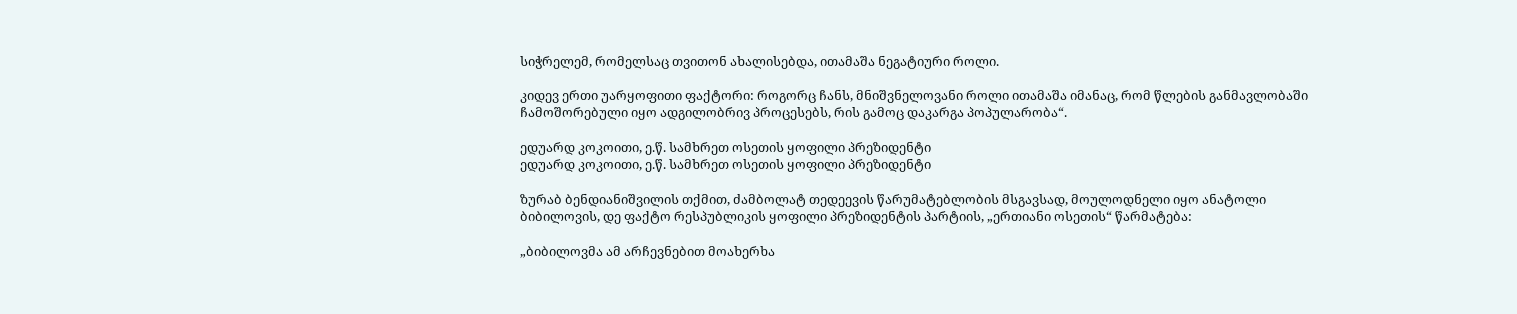სიჭრელემ, რომელსაც თვითონ ახალისებდა, ითამაშა ნეგატიური როლი.

კიდევ ერთი უარყოფითი ფაქტორი: როგორც ჩანს, მნიშვნელოვანი როლი ითამაშა იმანაც, რომ წლების განმავლობაში ჩამოშორებული იყო ადგილობრივ პროცესებს, რის გამოც დაკარგა პოპულარობა“.

ედუარდ კოკოითი, ე.წ. სამხრეთ ოსეთის ყოფილი პრეზიდენტი
ედუარდ კოკოითი, ე.წ. სამხრეთ ოსეთის ყოფილი პრეზიდენტი

ზურაბ ბენდიანიშვილის თქმით, ძამბოლატ თედეევის წარუმატებლობის მსგავსად, მოულოდნელი იყო ანატოლი ბიბილოვის, დე ფაქტო რესპუბლიკის ყოფილი პრეზიდენტის პარტიის, „ერთიანი ოსეთის“ წარმატება:

„ბიბილოვმა ამ არჩევნებით მოახერხა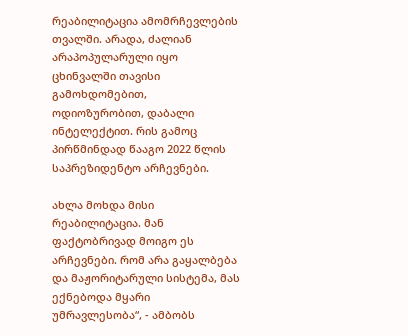რეაბილიტაცია ამომრჩევლების თვალში. არადა, ძალიან არაპოპულარული იყო ცხინვალში თავისი გამოხდომებით, ოდიოზურობით, დაბალი ინტელექტით. რის გამოც პირწმინდად წააგო 2022 წლის საპრეზიდენტო არჩევნები.

ახლა მოხდა მისი რეაბილიტაცია. მან ფაქტობრივად მოიგო ეს არჩევნები. რომ არა გაყალბება და მაჟორიტარული სისტემა, მას ექნებოდა მყარი უმრავლესობა“, - ამბობს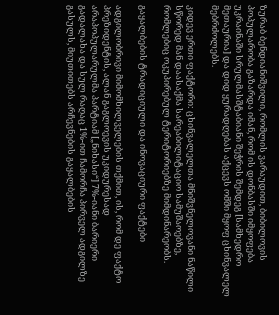ზურაბ ბენდიანიშვილი, რომლის ვარაუდით, ბიბილოვის პოპულარობა გაზარდა იმან, რომ ის დონბასში იმყოფება უკრაინაში სრულმასშტაბიანი შეჭრის შემდეგ [სამხედრო მეთაურია] და დიდ ყურადღებას აქცევს ომში მყოფ ცხინვალელ მებრძოლებს.

კიდევ ერთი ფაქტორი: ცხინვალელთა მნიშვნელოვანი ნაწილი სწორედ მან დაასაქმა სარეაბილიტაციო სამუშაოებზე, რომლებიც ოკუპირებულ ტერიტორიებზე მიმდინარეობს.

გაყალბების ტრადიციული და ინოვაციური ფაქტები

ადგილობრივი მიმომხილველების თქმით, ის, რომ დე ფაქტო პრეზიდენტის, ალან გაგლოევის უკიდურესად არაპოპულარულმა პარტიამ [„ნიხასი“] 7%-იანი ბარიერი გადალახა და სულ რაღაც 1%-ით ჩამორჩა პირველ ადგილზე გასულს, მიუთითებს არჩევნების გაყალბების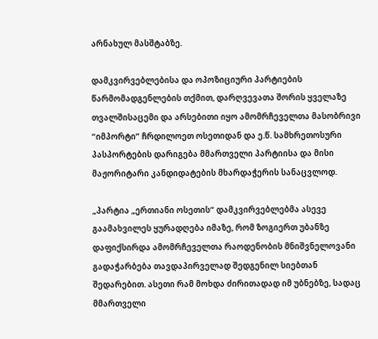არნახულ მასშტაბზე.

დამკვირვებლებისა და ოპოზიციური პარტიების წარმომადგენლების თქმით, დარღვევათა შორის ყველაზე თვალშისაცემი და არსებითი იყო ამომრჩეველთა მასობრივი “იმპორტი” ჩრდილოეთ ოსეთიდან და ე.წ. სამხრეთოსური პასპორტების დარიგება მმართველი პარტიისა და მისი მაჟორიტარი კანდიდატების მხარდაჭერის სანაცვლოდ.

„პარტია „ერთიანი ოსეთის“ დამკვირვებლებმა ასევე გაამახვილეს ყურადღება იმაზე, რომ ზოგიერთ უბანზე დაფიქსირდა ამომრჩეველთა რაოდენობის მნიშვნელოვანი გადაჭარბება თავდაპირველად შედგენილ სიებთან შედარებით. ასეთი რამ მოხდა ძირითადად იმ უბნებზე, სადაც მმართველი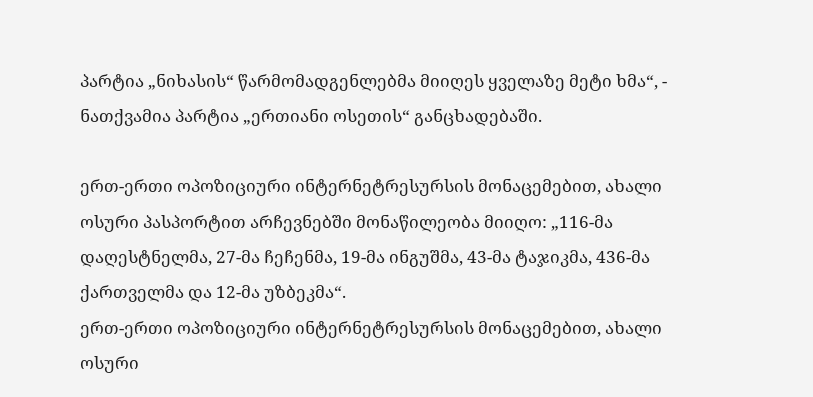პარტია „ნიხასის“ წარმომადგენლებმა მიიღეს ყველაზე მეტი ხმა“, - ნათქვამია პარტია „ერთიანი ოსეთის“ განცხადებაში.

ერთ-ერთი ოპოზიციური ინტერნეტრესურსის მონაცემებით, ახალი ოსური პასპორტით არჩევნებში მონაწილეობა მიიღო: „116-მა დაღესტნელმა, 27-მა ჩეჩენმა, 19-მა ინგუშმა, 43-მა ტაჯიკმა, 436-მა ქართველმა და 12-მა უზბეკმა“.
ერთ-ერთი ოპოზიციური ინტერნეტრესურსის მონაცემებით, ახალი ოსური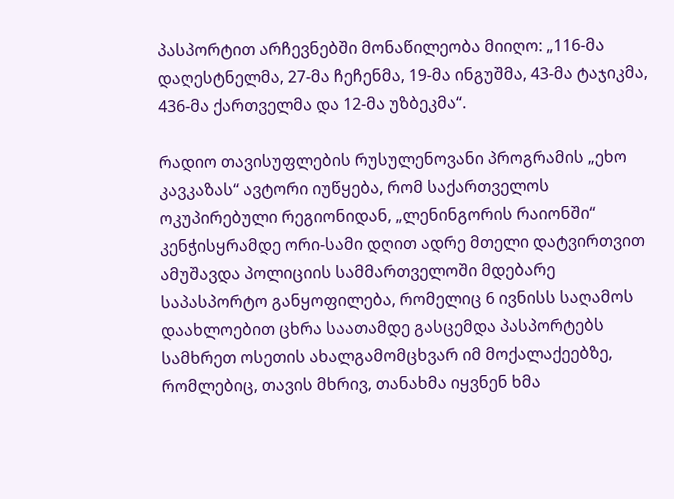პასპორტით არჩევნებში მონაწილეობა მიიღო: „116-მა დაღესტნელმა, 27-მა ჩეჩენმა, 19-მა ინგუშმა, 43-მა ტაჯიკმა, 436-მა ქართველმა და 12-მა უზბეკმა“.

რადიო თავისუფლების რუსულენოვანი პროგრამის „ეხო კავკაზას“ ავტორი იუწყება, რომ საქართველოს ოკუპირებული რეგიონიდან, „ლენინგორის რაიონში“ კენჭისყრამდე ორი-სამი დღით ადრე მთელი დატვირთვით ამუშავდა პოლიციის სამმართველოში მდებარე საპასპორტო განყოფილება, რომელიც 6 ივნისს საღამოს დაახლოებით ცხრა საათამდე გასცემდა პასპორტებს სამხრეთ ოსეთის ახალგამომცხვარ იმ მოქალაქეებზე, რომლებიც, თავის მხრივ, თანახმა იყვნენ ხმა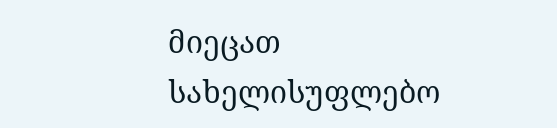მიეცათ სახელისუფლებო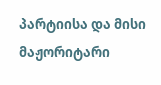პარტიისა და მისი მაჟორიტარი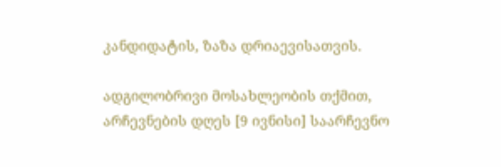კანდიდატის, ზაზა დრიაევისათვის.

ადგილობრივი მოსახლეობის თქმით, არჩევნების დღეს [9 ივნისი] საარჩევნო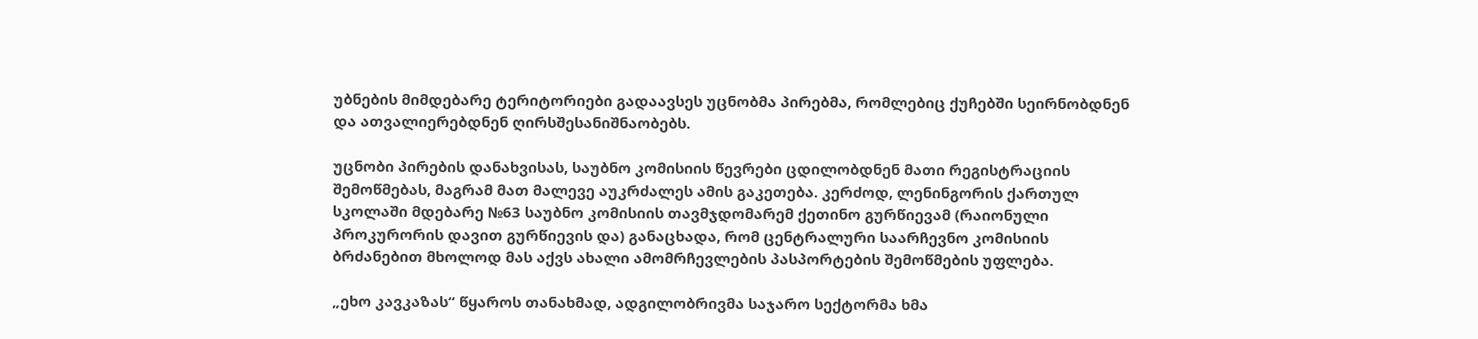უბნების მიმდებარე ტერიტორიები გადაავსეს უცნობმა პირებმა, რომლებიც ქუჩებში სეირნობდნენ და ათვალიერებდნენ ღირსშესანიშნაობებს.

უცნობი პირების დანახვისას, საუბნო კომისიის წევრები ცდილობდნენ მათი რეგისტრაციის შემოწმებას, მაგრამ მათ მალევე აუკრძალეს ამის გაკეთება. კერძოდ, ლენინგორის ქართულ სკოლაში მდებარე №63 საუბნო კომისიის თავმჯდომარემ ქეთინო გურწიევამ (რაიონული პროკურორის დავით გურწიევის და) განაცხადა, რომ ცენტრალური საარჩევნო კომისიის ბრძანებით მხოლოდ მას აქვს ახალი ამომრჩევლების პასპორტების შემოწმების უფლება.

„ეხო კავკაზას“ წყაროს თანახმად, ადგილობრივმა საჯარო სექტორმა ხმა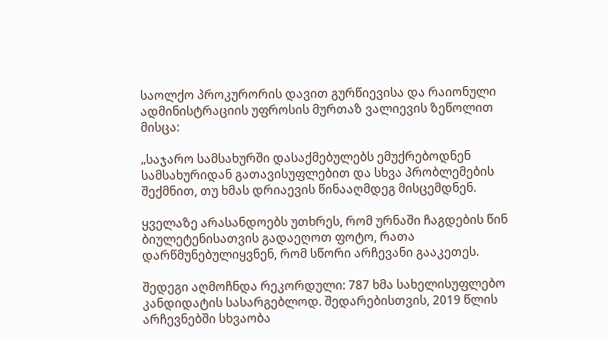საოლქო პროკურორის დავით გურწიევისა და რაიონული ადმინისტრაციის უფროსის მურთაზ ვალიევის ზეწოლით მისცა:

„საჯარო სამსახურში დასაქმებულებს ემუქრებოდნენ სამსახურიდან გათავისუფლებით და სხვა პრობლემების შექმნით, თუ ხმას დრიაევის წინააღმდეგ მისცემდნენ.

ყველაზე არასანდოებს უთხრეს, რომ ურნაში ჩაგდების წინ ბიულეტენისათვის გადაეღოთ ფოტო, რათა დარწმუნებულიყვნენ, რომ სწორი არჩევანი გააკეთეს.

შედეგი აღმოჩნდა რეკორდული: 787 ხმა სახელისუფლებო კანდიდატის სასარგებლოდ. შედარებისთვის, 2019 წლის არჩევნებში სხვაობა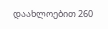დაახლოებით 260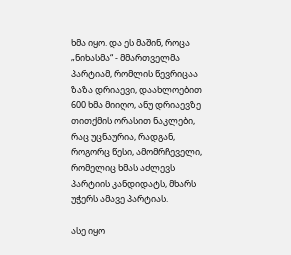ხმა იყო. და ეს მაშინ, როცა „ნიხასმა“ - მმართველმა პარტიამ, რომლის წევრიცაა ზაზა დრიაევი, დაახლოებით 600 ხმა მიიღო, ანუ დრიაევზე თითქმის ორასით ნაკლები, რაც უცნაურია, რადგან, როგორც წესი, ამომრჩეველი, რომელიც ხმას აძლევს პარტიის კანდიდატს, მხარს უჭერს ამავე პარტიას.

ასე იყო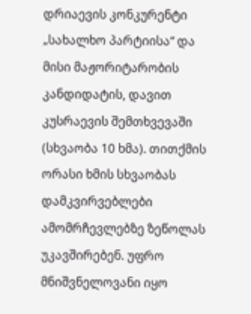დრიაევის კონკურენტი „სახალხო პარტიისა“ და მისი მაჟორიტარობის კანდიდატის, დავით კუსრაევის შემთხვევაში (სხვაობა 10 ხმა). თითქმის ორასი ხმის სხვაობას დამკვირვებლები ამომრჩევლებზე ზეწოლას უკავშირებენ. უფრო მნიშვნელოვანი იყო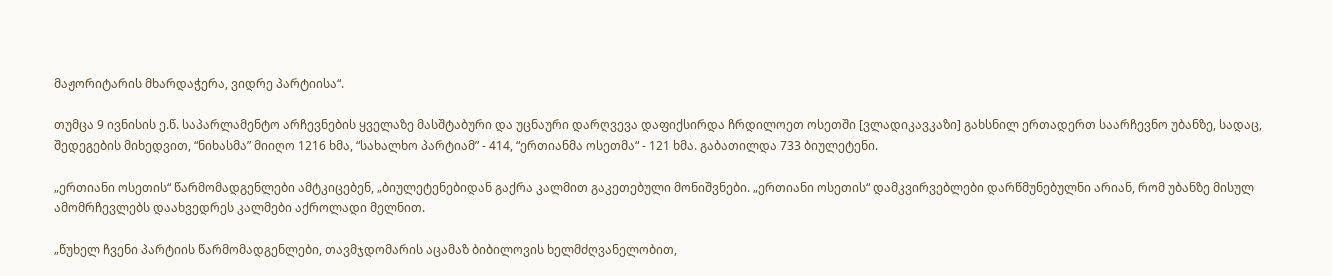მაჟორიტარის მხარდაჭერა, ვიდრე პარტიისა“.

თუმცა 9 ივნისის ე.წ. საპარლამენტო არჩევნების ყველაზე მასშტაბური და უცნაური დარღვევა დაფიქსირდა ჩრდილოეთ ოსეთში [ვლადიკავკაზი] გახსნილ ერთადერთ საარჩევნო უბანზე, სადაც, შედეგების მიხედვით, “ნიხასმა” მიიღო 1216 ხმა, “სახალხო პარტიამ” - 414, “ერთიანმა ოსეთმა“ - 121 ხმა. გაბათილდა 733 ბიულეტენი.

„ერთიანი ოსეთის“ წარმომადგენლები ამტკიცებენ, „ბიულეტენებიდან გაქრა კალმით გაკეთებული მონიშვნები. „ერთიანი ოსეთის“ დამკვირვებლები დარწმუნებულნი არიან, რომ უბანზე მისულ ამომრჩევლებს დაახვედრეს კალმები აქროლადი მელნით.

„წუხელ ჩვენი პარტიის წარმომადგენლები, თავმჯდომარის აცამაზ ბიბილოვის ხელმძღვანელობით,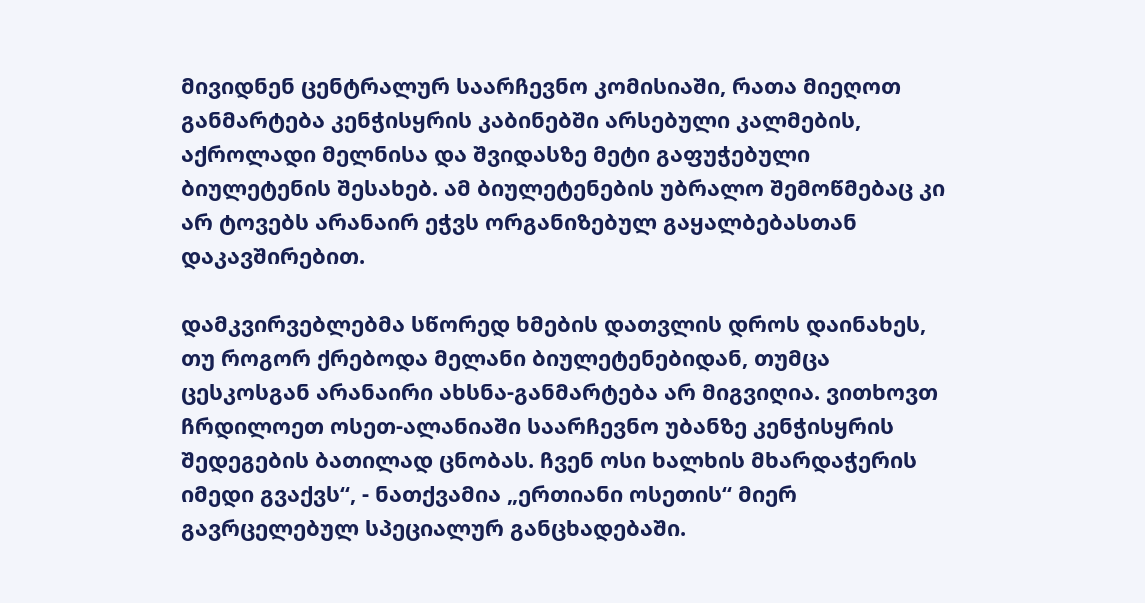მივიდნენ ცენტრალურ საარჩევნო კომისიაში, რათა მიეღოთ განმარტება კენჭისყრის კაბინებში არსებული კალმების, აქროლადი მელნისა და შვიდასზე მეტი გაფუჭებული ბიულეტენის შესახებ. ამ ბიულეტენების უბრალო შემოწმებაც კი არ ტოვებს არანაირ ეჭვს ორგანიზებულ გაყალბებასთან დაკავშირებით.

დამკვირვებლებმა სწორედ ხმების დათვლის დროს დაინახეს, თუ როგორ ქრებოდა მელანი ბიულეტენებიდან, თუმცა ცესკოსგან არანაირი ახსნა-განმარტება არ მიგვიღია. ვითხოვთ ჩრდილოეთ ოსეთ-ალანიაში საარჩევნო უბანზე კენჭისყრის შედეგების ბათილად ცნობას. ჩვენ ოსი ხალხის მხარდაჭერის იმედი გვაქვს“, - ნათქვამია „ერთიანი ოსეთის“ მიერ გავრცელებულ სპეციალურ განცხადებაში.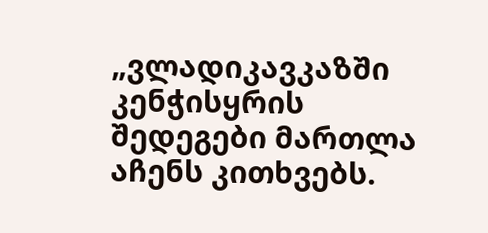„ვლადიკავკაზში კენჭისყრის შედეგები მართლა აჩენს კითხვებს.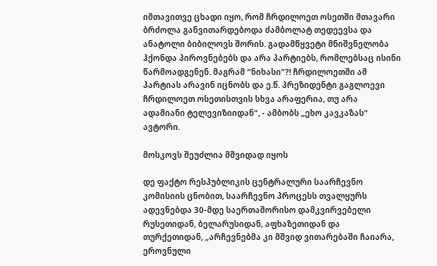იმთავითვე ცხადი იყო, რომ ჩრდილოეთ ოსეთში მთავარი ბრძოლა განვითარდებოდა ძამბოლატ თედეევსა და ანატოლი ბიბილოვს შორის. გადამწყვეტი მნიშვნელობა ჰქონდა პიროვნებებს და არა პარტიებს, რომლებსაც ისინი წარმოადგენენ. მაგრამ "ნიხასი"?! ჩრდილოეთში ამ პარტიას არავინ იცნობს და ე.წ. პრეზიდენტი გაგლოევი ჩრდილოეთ ოსეთისთვის სხვა არაფერია, თუ არა ადამიანი ტელევიზიიდან“, - ამბობს „ეხო კავკაზას“ ავტორი.

მოსკოვს შეუძლია მშვიდად იყოს

დე ფაქტო რესპუბლიკის ცენტრალური საარჩევნო კომისიის ცნობით, საარჩევნო პროცესს თვალყურს ადევნებდა 30-მდე საერთაშორისო დამკვირვებელი რუსეთიდან, ბელარუსიდან, აფხაზეთიდან და თურქეთიდან, „არჩევნებმა კი მშვიდ ვითარებაში ჩაიარა, ეროვნული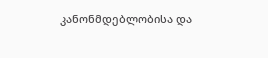კანონმდებლობისა და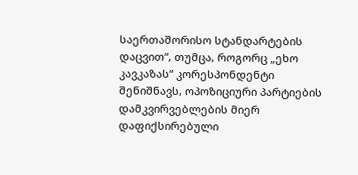საერთაშორისო სტანდარტების დაცვით“, თუმცა, როგორც „ეხო კავკაზას“ კორესპონდენტი შენიშნავს, ოპოზიციური პარტიების დამკვირვებლების მიერ დაფიქსირებული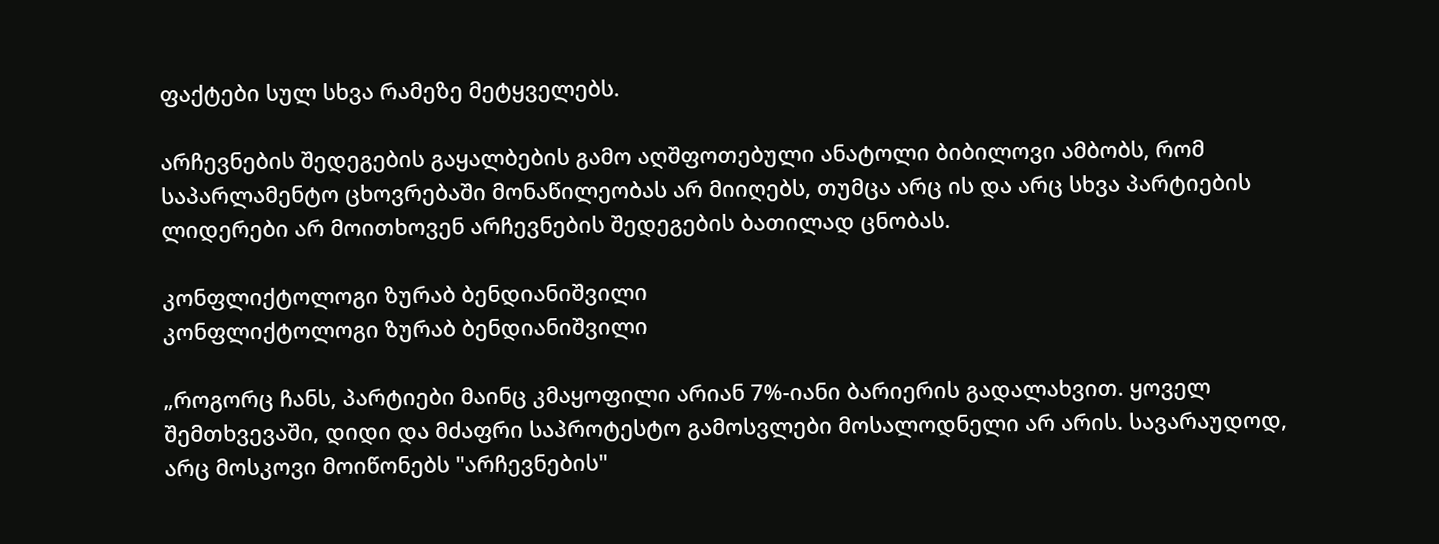ფაქტები სულ სხვა რამეზე მეტყველებს.

არჩევნების შედეგების გაყალბების გამო აღშფოთებული ანატოლი ბიბილოვი ამბობს, რომ საპარლამენტო ცხოვრებაში მონაწილეობას არ მიიღებს, თუმცა არც ის და არც სხვა პარტიების ლიდერები არ მოითხოვენ არჩევნების შედეგების ბათილად ცნობას.

კონფლიქტოლოგი ზურაბ ბენდიანიშვილი
კონფლიქტოლოგი ზურაბ ბენდიანიშვილი

„როგორც ჩანს, პარტიები მაინც კმაყოფილი არიან 7%-იანი ბარიერის გადალახვით. ყოველ შემთხვევაში, დიდი და მძაფრი საპროტესტო გამოსვლები მოსალოდნელი არ არის. სავარაუდოდ, არც მოსკოვი მოიწონებს "არჩევნების"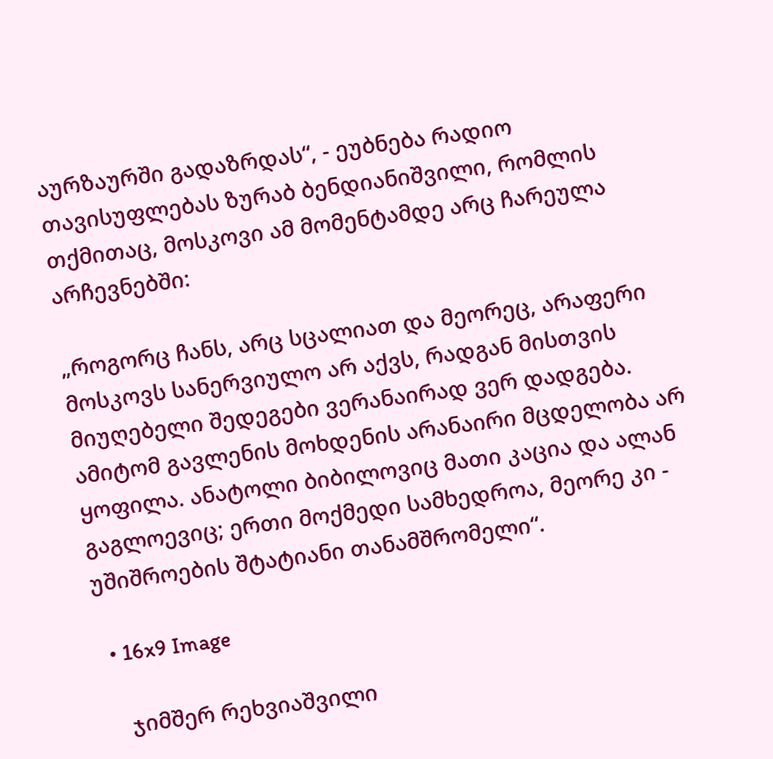აურზაურში გადაზრდას“, - ეუბნება რადიო თავისუფლებას ზურაბ ბენდიანიშვილი, რომლის თქმითაც, მოსკოვი ამ მომენტამდე არც ჩარეულა არჩევნებში:

„როგორც ჩანს, არც სცალიათ და მეორეც, არაფერი მოსკოვს სანერვიულო არ აქვს, რადგან მისთვის მიუღებელი შედეგები ვერანაირად ვერ დადგება. ამიტომ გავლენის მოხდენის არანაირი მცდელობა არ ყოფილა. ანატოლი ბიბილოვიც მათი კაცია და ალან გაგლოევიც; ერთი მოქმედი სამხედროა, მეორე კი - უშიშროების შტატიანი თანამშრომელი“.

  • 16x9 Image

    ჯიმშერ რეხვიაშვილი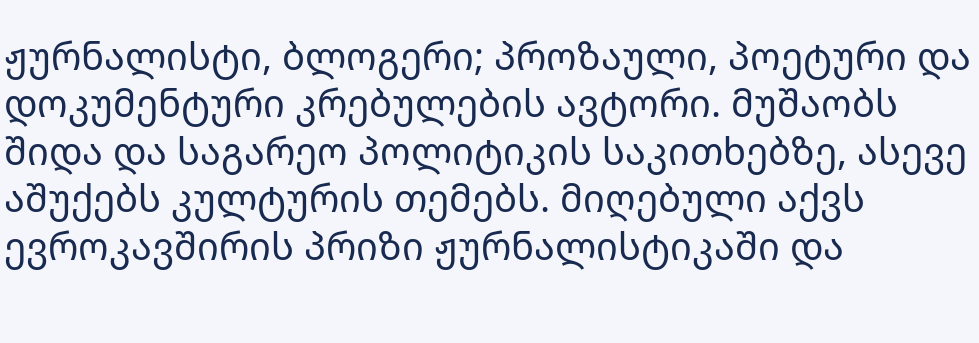ჟურნალისტი, ბლოგერი; პროზაული, პოეტური და დოკუმენტური კრებულების ავტორი. მუშაობს შიდა და საგარეო პოლიტიკის საკითხებზე, ასევე აშუქებს კულტურის თემებს. მიღებული აქვს ევროკავშირის პრიზი ჟურნალისტიკაში და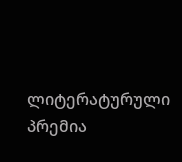ლიტერატურული პრემია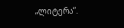„ლიტერა“.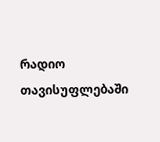რადიო თავისუფლებაში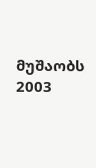მუშაობს 2003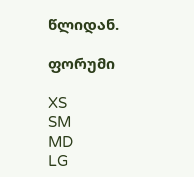წლიდან.

ფორუმი

XS
SM
MD
LG